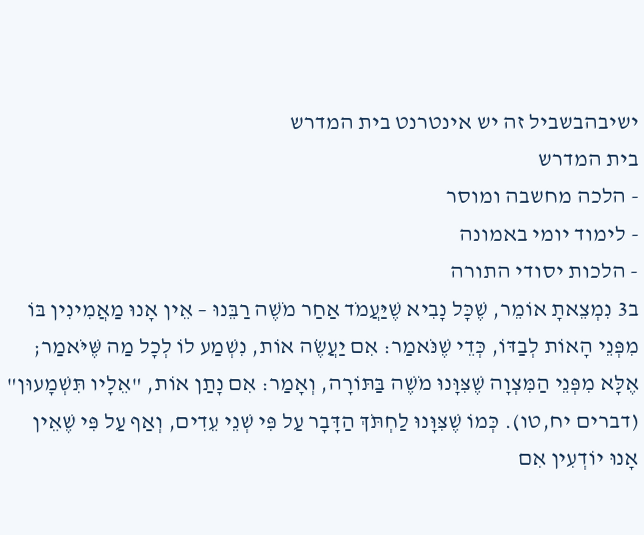ישיבהבשביל זה יש אינטרנט בית המדרש
בית המדרש
- הלכה מחשבה ומוסר
- לימוד יומי באמונה
- הלכות יסודי התורה
ב3 נִמְצֵאתָ אוֹמֵר, שֶׁכָּל נָבִיא שֶׁיַּעֲמֹד אַחַר מֹשֶׁה רַבֵּנוּ – אֵין אָנוּ מַאֲמִינִין בּוֹ מִפְּנֵי הָאוֹת לְבַדּוֹ, כְּדֵי שֶׁנֹּאמַר: אִם יַעֲשֶׂה אוֹת, נִשְׁמַע לוֹ לְכָל מַה שֶּׁיֹּאמַר; אֶלָּא מִפְּנֵי הַמִּצְוָה שֶׁצִּוָּנוּ מֹשֶׁה בַּתּוֹרָה, וְאָמַר: אִם נָתַן אוֹת, "אֵלָיו תִּשְׁמָעוּן" (דברים יח,טו). כְּמוֹ שֶׁצִּוָּנוּ לַחְתֹּךְ הַדָּבָר עַל פִּי שְׁנֵי עֵדִים, וְאַף עַל פִּי שֶׁאֵין אָנוּ יוֹדְעִין אִם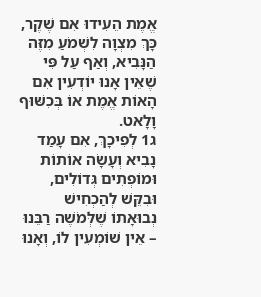אֱמֶת הֵעִידוּ אִם שֶׁקֶר, כָּךְ מִצְוָה לִשְׁמֹעַ מִזֶּה הַנָּבִיא, וְאַף עַל פִּי שֶׁאֵין אָנוּ יוֹדְעִין אִם הָאוֹת אֱמֶת אוֹ בְּכִשּׁוּף וָלָאט.
ג1 לְפִיכָךְ, אִם עָמַד נָבִיא וְעָשָׂה אוֹתוֹת וּמוֹפְתִים גְּדוֹלִים, וּבִקֵּשׁ לְהַכְחִישׁ נְבוּאָתוֹ שֶׁלְּמֹשֶׁה רַבֵּנוּ – אֵין שׁוֹמְעִין לוֹ, וְאָנוּ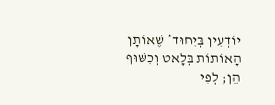יוֹדְעִין בְּיִחוּד* שֶׁאוֹתָן הָאוֹתוֹת בְּלָאט וְכִשּׁוּף הֵן; לְפִי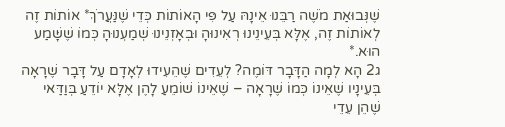שֶׁנְּבוּאַת מֹשֶׁה רַבֵּנוּ אֵינָהּ עַל פִּי הָאוֹתוֹת כְּדֵי שֶׁנַּעֲרֹךְ* אוֹתוֹת זֶה לְאוֹתוֹת זֶה, אֶלָּא בְּעֵינֵינוּ רְאִינוּהָ וּבְאָזְנֵינוּ שְׁמַעְנוּהָ כְּמוֹ שֶׁשָּׁמַע הוּא.*
ג2 הָא לְמָה הַדָּבָר דּוֹמֶה? לְעֵדִים שֶׁהֵעִידוּ לְאָדָם עַל דָּבָר שֶׁרָאָה בְּעֵינָיו שֶׁאֵינוֹ כְּמוֹ שֶׁרָאָה – שֶׁאֵינוֹ שׁוֹמֵעַ לָהֶן אֶלָּא יוֹדֵעַ בְּוַדַּאי שֶׁהֵן עֵדֵי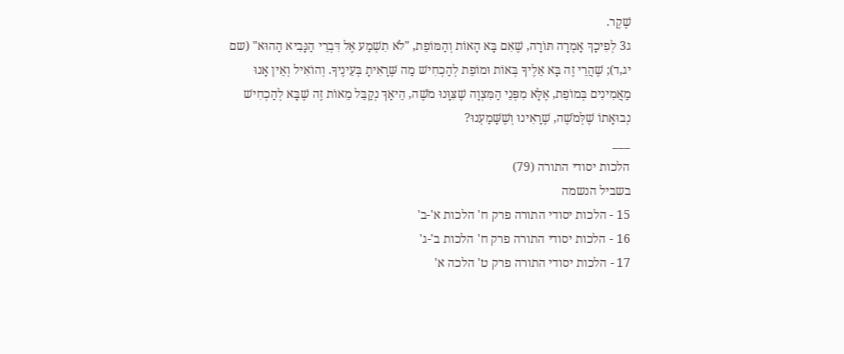שֶׁקֶר.
ג3 לְפִיכָךְ אָמְרָה תּוֹרָה, שֶׁאִם בָּא הָאוֹת וְהַמּוֹפֵת, "לֹא תִשְׁמַע אֶל דִּבְרֵי הַנָּבִיא הַהוּא" (שם יג,ד); שֶׁהֲרֵי זֶה בָּא אֵלֶיךָ בְּאוֹת וּמוֹפֵת לְהַכְחִישׁ מַה שֶּׁרָאִיתָ בְּעֵינֶיךָ. וְהוֹאִיל וְאֵין אָנוּ מַאֲמִינִים בְּמוֹפֵת, אֶלָּא מִפְּנֵי הַמִּצְוָה שֶׁצִּוָּנוּ מֹשֶׁה, הֵיאַךְ נְקַבֵּל מֵאוֹת זֶה שֶׁבָּא לְהַכְחִישׁ נְבוּאָתוֹ שֶׁלְּמֹשֶׁה, שֶׁרָאִינוּ וְשֶׁשָּׁמַעְנוּ?
___
הלכות יסודי התורה (79)
בשביל הנשמה
15 - הלכות יסודי התורה פרק ח' הלכות א'-ב'
16 - הלכות יסודי התורה פרק ח' הלכות ב'-ג'
17 - הלכות יסודי התורה פרק ט' הלכה א'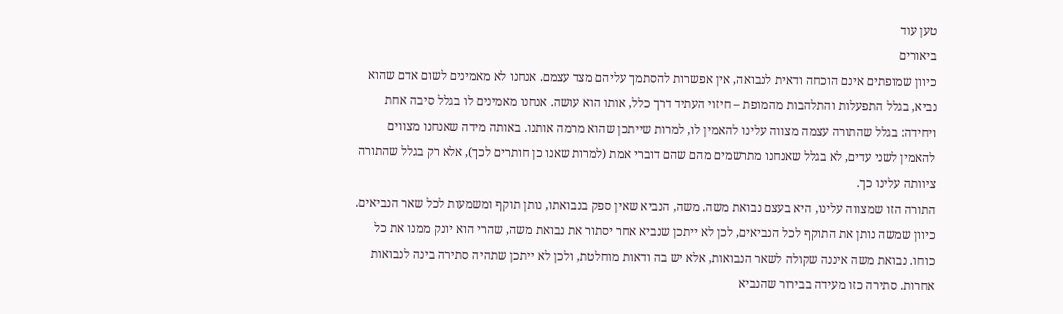טען עוד
ביאורים
כיוון שמופתים אינם הוכחה ודאית לנבואה, אין אפשרות להסתמך עליהם מצד עצמם. אנחנו לא מאמינים לשום אדם שהוא נביא, בגלל התפעלות והתלהבות מהמופת – חיזוי העתיד דרך כלל, אותו הוא עושה. אנחנו מאמינים לו בגלל סיבה אחת ויחידה: בגלל שהתורה עצמה מצווה עלינו להאמין לו, למרות שייתכן שהוא מרמה אותנו. באותה מידה שאנחנו מצווים להאמין לשני עדים, לא בגלל שאנחנו מתרשמים מהם שהם דוברי אמת (למרות שאנו כן חותרים לכך), אלא רק בגלל שהתורה ציוותה עלינו כך.
התורה הזו שמצווה עלינו, היא בעצם נבואת משה. משה, הנביא שאין ספק בנבואתו, נותן תוקף ומשמעות לכל שאר הנביאים. כיוון שמשה נותן את התוקף לכל הנביאים, לכן לא ייתכן שנביא אחר יסתור את נבואת משה, שהרי הוא יונק ממנו את כל כוחו. נבואת משה איננה שקולה לשאר הנבואות, אלא יש בה ודאות מוחלטת, ולכן לא ייתכן שתהיה סתירה בינה לנבואות אחרות. סתירה כזו מעידה בבירור שהנביא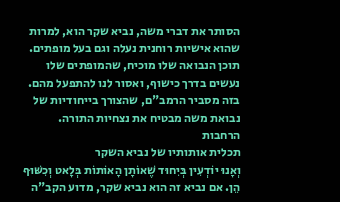הסותר את דברי משה, נביא שקר הוא, למרות שהוא אישיות רוחנית נעלה וגם בעל מופתים. תוכן הנבואה שלו מוכיח, שהמופתים שלו נעשים בדרך כישוף, ואסור לנו להתפעל מהם. בזה מסביר הרמב"ם, שהצורך בייחודיות של נבואת משה מבטיח את נצחיות התורה.
הרחבות
תכלית אותותיו של נביא השקר
וְאָנוּ יוֹדְעִין בְּיִחוּד שֶׁאוֹתָן הָאוֹתוֹת בְּלָאט וְכִשּׁוּף הֵן. אם נביא זה הוא נביא שקר, מדוע הקב"ה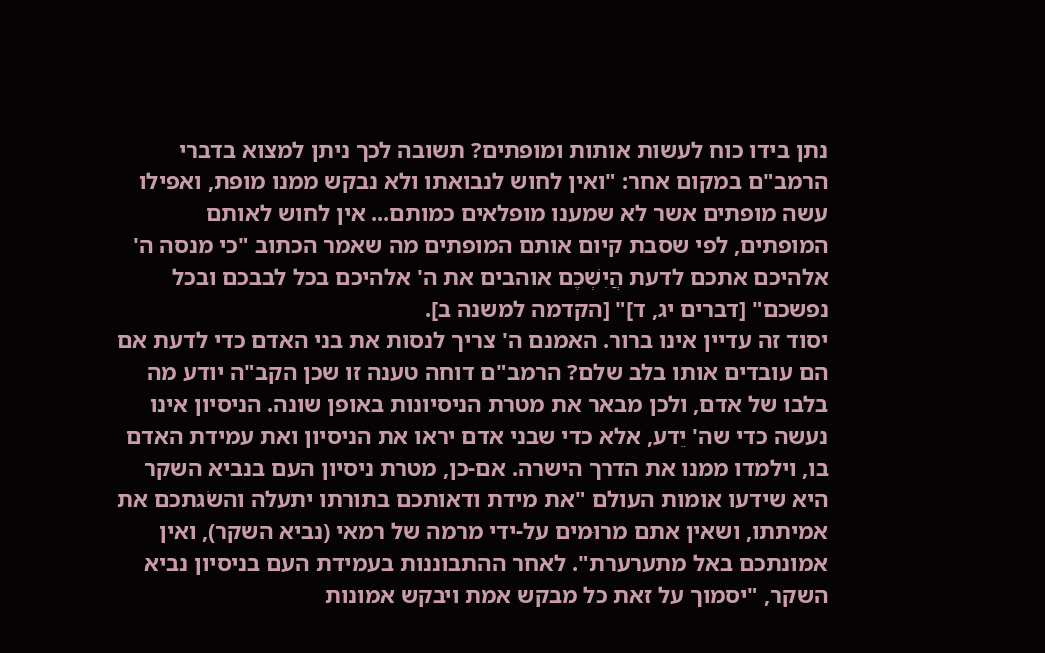נתן בידו כוח לעשות אותות ומופתים? תשובה לכך ניתן למצוא בדברי הרמב"ם במקום אחר: "ואין לחוש לנבואתו ולא נבקש ממנו מופת, ואפילו עשה מופתים אשר לא שמענו מופלאים כמותם... אין לחוש לאותם המופתים, לפי שסבת קיום אותם המופתים מה שאמר הכתוב "כי מנסה ה' אלהיכם אתכם לדעת הֲיִשְׁכֶם אוהבים את ה' אלהיכם בכל לבבכם ובכל נפשכם" [דברים יג, ד]" [הקדמה למשנה ב].
יסוד זה עדיין אינו ברור. האמנם ה' צריך לנסות את בני האדם כדי לדעת אם הם עובדים אותו בלב שלם? הרמב"ם דוחה טענה זו שכן הקב"ה יודע מה בלבו של אדם, ולכן מבאר את מטרת הניסיונות באופן שונה. הניסיון אינו נעשה כדי שה' יֵדע, אלא כדי שבני אדם יראו את הניסיון ואת עמידת האדם בו, וילמדו ממנו את הדרך הישרה. אם-כן, מטרת ניסיון העם בנביא השקר היא שידעו אומות העולם "את מידת ודאותכם בתורתו יתעלה והשׂגתכם את אמיתתו, ושאין אתם מרוּמים על-ידי מרמה של רמאי (נביא השקר), ואין אמונתכם באל מתערערת". לאחר ההתבוננות בעמידת העם בניסיון נביא השקר, "יסמוך על זאת כל מבקש אמת ויבקש אמונות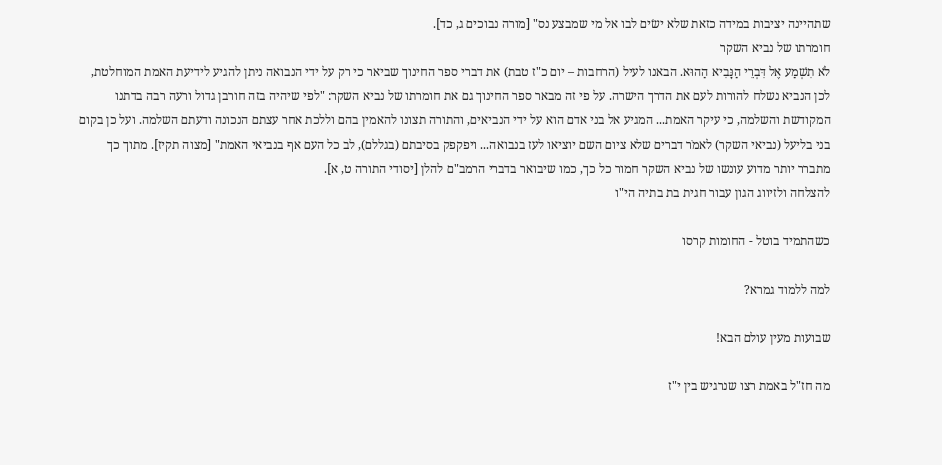שתהיינה יציבות במידה כזאת שלא ישׂים לבו אל מי שמבצע נס" [מורה נבוכים ג, כד].
חומרתו של נביא השקר
לֹא תִשְׁמַע אֶל דִּבְרֵי הַנָּבִיא הַהוּא. הבאנו לעיל (הרחבות – יום כ"ז טבת) את דברי ספר החינוך שביאר כי רק על ידי הנבואה ניתן להגיע לידיעת האמת המוחלטת, לכן הנביא נשלח להורות לעם את הדרך הישרה. על פי זה מבאר ספר החינוך גם את חומרתו של נביא השקר: "לפי שיהיה בזה חורבן גדול ורעה רבה בדתנו המקודשת והשלמה, כי עיקר האמת... המגיע אל בני אדם הוא על ידי הנביאים, והתורה תצונו להאמין בהם וללכת אחר עצתם הנכונה ודעתם השלמה. ועל כן בקום בני בליעל (נביאי השקר) לאמֹר דברים שלא ציום השם יוציאו לעז בנבואה... ויפקפק בסיבתם (בגללם), לב כל העם אף בנביאי האמת" [מצוה תקיז]. מתוך כך מתברר יותר מדוע עונשו של נביא השקר חמור כל כך, כמו שיבואר בדברי הרמב"ם להלן [יסודי התורה ט, א].
להצלחה ולזיווג הגון עבור חגית בת בתיה הי"ו

כשהתמיד בוטל - החומות קרסו

למה ללמוד גמרא?

שבועות מעין עולם הבא!

מה חז"ל באמת רצו שנרגיש בין י"ז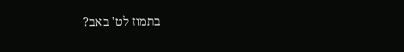בתמוז לט' באב?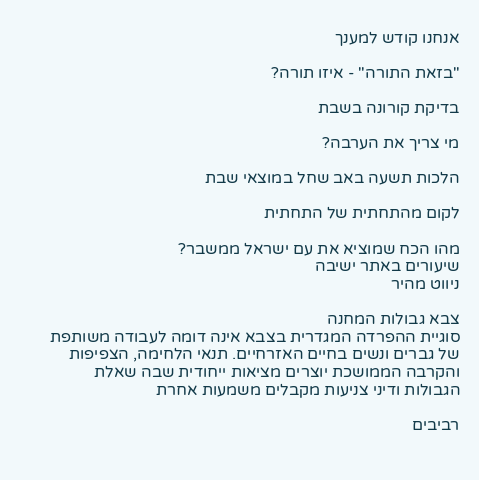אנחנו קודש למענך

"בזאת התורה" - איזו תורה?

בדיקת קורונה בשבת

מי צריך את הערבה?

הלכות תשעה באב שחל במוצאי שבת

לקום מהתחתית של התחתית

מהו הכח שמוציא את עם ישראל ממשבר?
שיעורים באתר ישיבה
ניווט מהיר

צבא גבולות המחנה
סוגיית ההפרדה המגדרית בצבא אינה דומה לעבודה משותפת של גברים ונשים בחיים האזרחיים. תנאי הלחימה, הצפיפות והקרבה הממושכת יוצרים מציאות ייחודית שבה שאלת הגבולות ודיני צניעות מקבלים משמעות אחרת

רביבים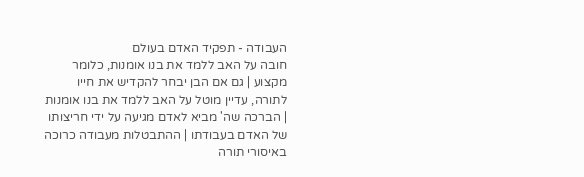העבודה - תפקיד האדם בעולם
חובה על האב ללמד את בנו אומנות, כלומר מקצוע | גם אם הבן יבחר להקדיש את חייו לתורה, עדיין מוטל על האב ללמד את בנו אומנות | הברכה שה' מביא לאדם מגיעה על ידי חריצותו של האדם בעבודתו | ההתבטלות מעבודה כרוכה באיסורי תורה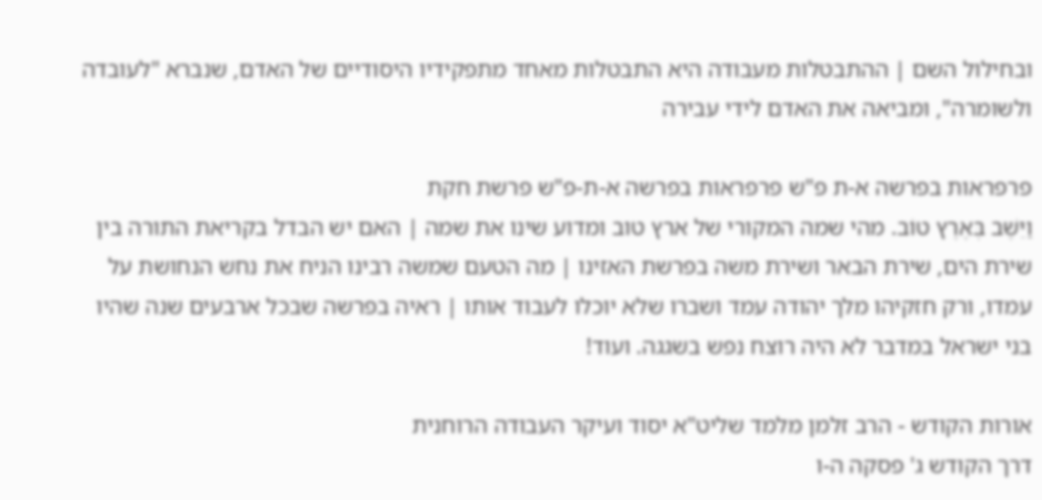ובחילול השם | ההתבטלות מעבודה היא התבטלות מאחד מתפקידיו היסודיים של האדם, שנברא "לעובדה ולשומרה", ומביאה את האדם לידי עבירה

פרפראות בפרשה א-ת פ"ש פרפראות בפרשה א-ת-פ"ש פרשת חקת
וַיֵּשֶׁב בְּאֶרֶץ טוֹב. מהי שמה המקורי של ארץ טוב ומדוע שינו את שמה | האם יש הבדל בקריאת התורה בין שירת הים, שירת הבאר ושירת משה בפרשת האזינו | מה הטעם שמשה רבינו הניח את נחש הנחושת על עמדו, ורק חזקיהו מלך יהודה עמד ושברו שלא יוכלו לעבוד אותו | ראיה בפרשה שבכל ארבעים שנה שהיו בני ישראל במדבר לא היה רוצח נפש בשגגה. ועוד!

אורות הקודש - הרב זלמן מלמד שליט"א יסוד ועיקר העבודה הרוחנית
דרך הקודש ג' פסקה ה-ו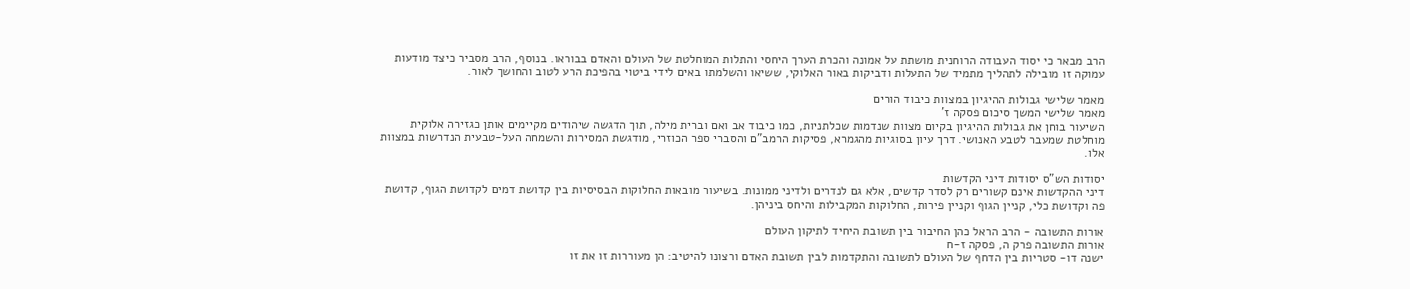הרב מבאר כי יסוד העבודה הרוחנית מושתת על אמונה והכרת הערך היחסי והתלות המוחלטת של העולם והאדם בבוראו. בנוסף, הרב מסביר כיצד מודעות עמוקה זו מובילה לתהליך מתמיד של התעלות ודביקות באור האלוקי, ששיאו והשלמתו באים לידי ביטוי בהפיכת הרע לטוב והחושך לאור.

מאמר שלישי גבולות ההיגיון במצוות כיבוד הורים
מאמר שלישי המשך סיכום פסקה ז'
השיעור בוחן את גבולות ההיגיון בקיום מצוות שנדמות שכלתניות, כמו כיבוד אב ואם וברית מילה, תוך הדגשה שיהודים מקיימים אותן כגזירה אלוקית מוחלטת שמעבר לטבע האנושי. דרך עיון בסוגיות מהגמרא, פסיקות הרמב"ם והסברי ספר הכוזרי, מודגשת המסירות והשמחה העל-טבעית הנדרשות במצוות אלו.

יסודות הש"ס יסודות דיני הקדשות
דיני ההקדשות אינם קשורים רק לסדר קדשים, אלא גם לנדרים ולדיני ממונות. בשיעור מובאות החלוקות הבסיסיות בין קדושת דמים לקדושת הגוף, קדושת פה וקדושת כלי, קניין הגוף וקניין פירות, החלוקות המקבילות והיחס ביניהן.

אורות התשובה - הרב הראל כהן החיבור בין תשובת היחיד לתיקון העולם
אורות התשובה פרק ה, פסקה ז-ח
ישנה דו- סטריות בין הדחף של העולם לתשובה והתקדמות לבין תשובת האדם ורצונו להיטיב: הן מעוררות זו את זו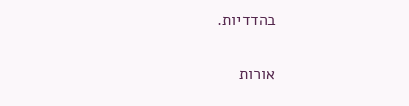בהדדיות.

אורות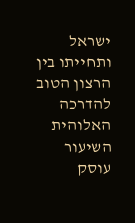ישראל ותחייתו בין הרצון הטוב להדרכה האלוהית
השיעור עוסק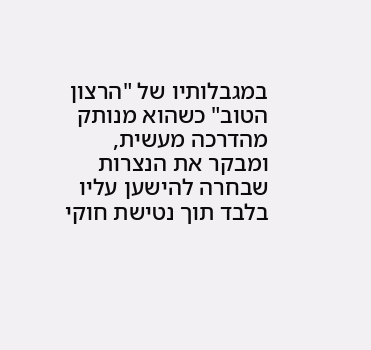במגבלותיו של "הרצון הטוב" כשהוא מנותק מהדרכה מעשית, ומבקר את הנצרות שבחרה להישען עליו בלבד תוך נטישת חוקי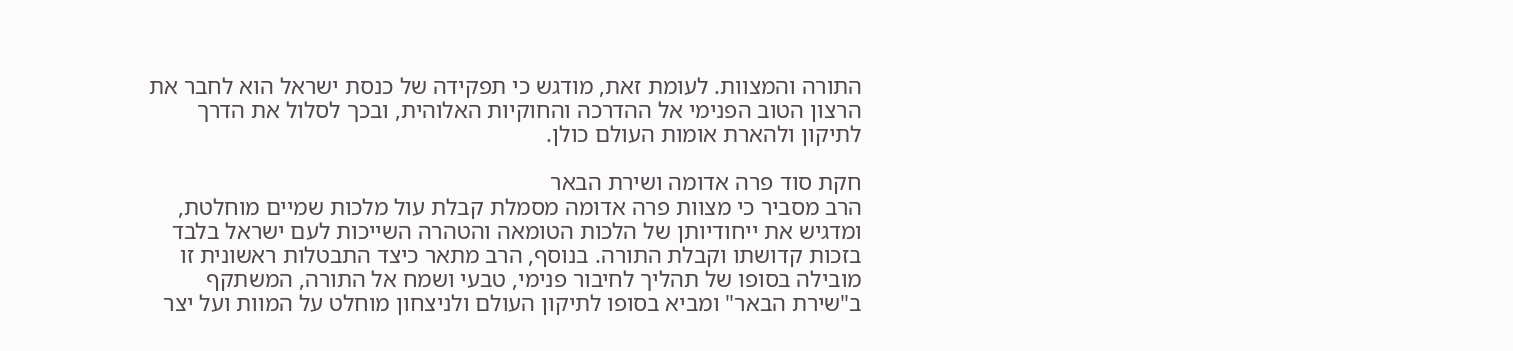התורה והמצוות. לעומת זאת, מודגש כי תפקידה של כנסת ישראל הוא לחבר את הרצון הטוב הפנימי אל ההדרכה והחוקיות האלוהית, ובכך לסלול את הדרך לתיקון ולהארת אומות העולם כולן.

חקת סוד פרה אדומה ושירת הבאר
הרב מסביר כי מצוות פרה אדומה מסמלת קבלת עול מלכות שמיים מוחלטת, ומדגיש את ייחודיותן של הלכות הטומאה והטהרה השייכות לעם ישראל בלבד בזכות קדושתו וקבלת התורה. בנוסף, הרב מתאר כיצד התבטלות ראשונית זו מובילה בסופו של תהליך לחיבור פנימי, טבעי ושמח אל התורה, המשתקף ב"שירת הבאר" ומביא בסופו לתיקון העולם ולניצחון מוחלט על המוות ועל יצר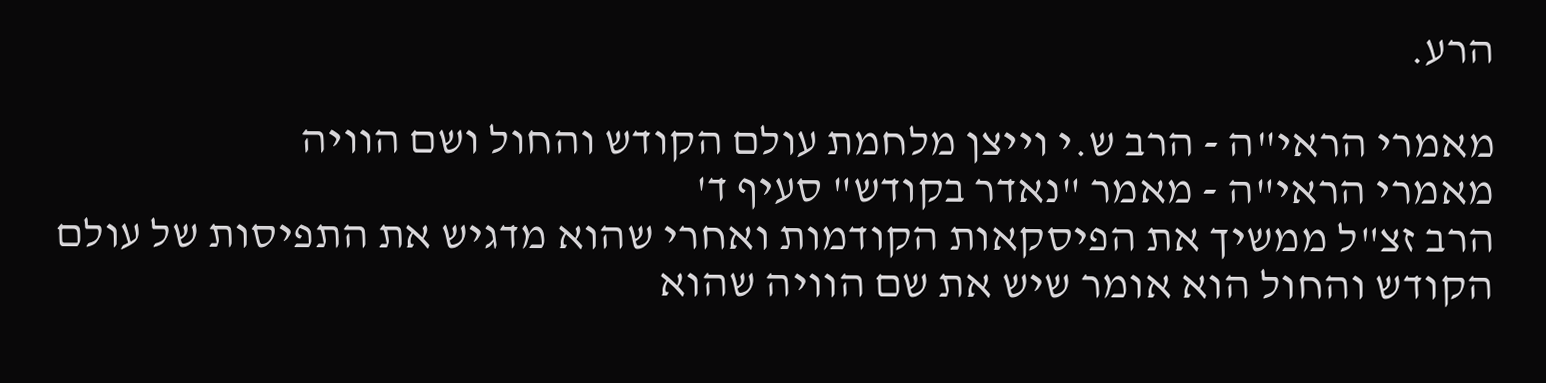הרע.

מאמרי הראי"ה - הרב ש.י וייצן מלחמת עולם הקודש והחול ושם הוויה
מאמרי הראי"ה - מאמר "נאדר בקודש" סעיף ד'
הרב זצ"ל ממשיך את הפיסקאות הקודמות ואחרי שהוא מדגיש את התפיסות של עולם הקודש והחול הוא אומר שיש את שם הוויה שהוא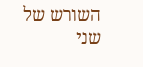השורש של שני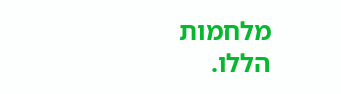מלחמות הללו.